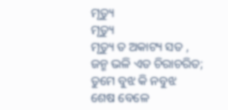ମୃତ୍ୟୁ
ମୃତ୍ୟୁ
ମୃତ୍ୟୁ ତ ଅକାଟ୍ୟ ସତ ,
ଜନ୍ମ ଭଳି ଏତ ଚିରାଚରିତ;
ତୁମେ ବୁଝ କି ନବୁଝ
ଶେଷ ବେଳେ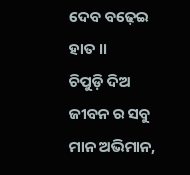ଦେବ ବଢ଼େଇ ହାତ ।।
ଚିପୁଡ଼ି ଦିଅ ଜୀବନ ର ସବୁ
ମାନ ଅଭିମାନ,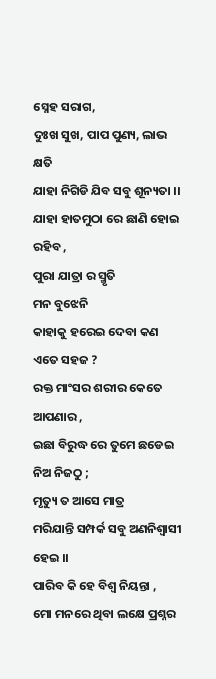ସ୍ନେହ ସରାଗ,
ଦୁଃଖ ସୁଖ, ପାପ ପୁଣ୍ୟ, ଲାଭ କ୍ଷତି
ଯାହା ନିଗିଡି ଯିବ ସବୁ ଶୂନ୍ୟତା ।।
ଯାହା ହାତମୁଠା ରେ ଛାଣି ହୋଇ ରହିବ ,
ପୁରା ଯାତ୍ରା ର ସ୍ମୃତି
ମନ ବୁଝେନି
କାହାକୁ ହରେଇ ଦେବା କଣ ଏତେ ସହଜ ?
ରକ୍ତ ମାଂସର ଶରୀର କେତେ ଆପଣାର ,
ଇଛା ବିରୁଦ୍ଧ ରେ ତୁମେ ଛଡେଇ ନିଅ ନିଜଠୁ ;
ମୃତ୍ୟୁ ତ ଆସେ ମାତ୍ର
ମରିଯାନ୍ତି ସମ୍ପର୍କ ସବୁ ଅଣନିଶ୍ୱାସୀ ହେଇ ।।
ପାରିବ କି ହେ ବିଶ୍ୱ ନିୟନ୍ତା ,
ମୋ ମନରେ ଥିବା ଲକ୍ଷେ ପ୍ରଶ୍ନର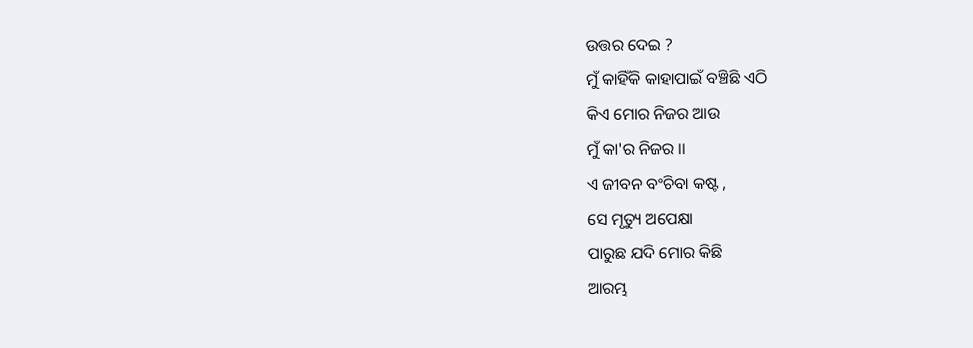ଉତ୍ତର ଦେଇ ?
ମୁଁ କାହିଁକି କାହାପାଇଁ ବଞ୍ଚିଛି ଏଠି
କିଏ ମୋର ନିଜର ଆଉ
ମୁଁ କା'ର ନିଜର ।।
ଏ ଜୀବନ ବଂଚିବା କଷ୍ଟ ,
ସେ ମୃତ୍ୟୁ ଅପେକ୍ଷା
ପାରୁଛ ଯଦି ମୋର କିଛି
ଆରମ୍ଭ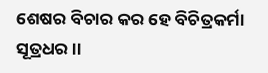ଶେଷର ବିଚାର କର ହେ ବିଚିତ୍ରକର୍ମା ସୂତ୍ରଧର ।।